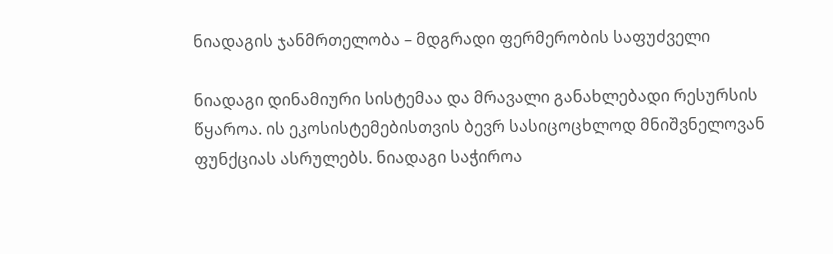ნიადაგის ჯანმრთელობა – მდგრადი ფერმერობის საფუძველი

ნიადაგი დინამიური სისტემაა და მრავალი განახლებადი რესურსის წყაროა. ის ეკოსისტემებისთვის ბევრ სასიცოცხლოდ მნიშვნელოვან ფუნქციას ასრულებს. ნიადაგი საჭიროა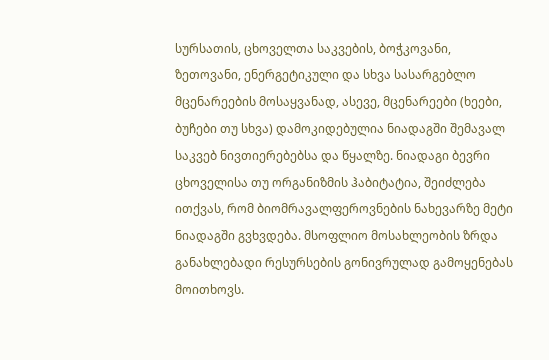სურსათის, ცხოველთა საკვების, ბოჭკოვანი, ზეთოვანი, ენერგეტიკული და სხვა სასარგებლო მცენარეების მოსაყვანად, ასევე, მცენარეები (ხეები, ბუჩები თუ სხვა) დამოკიდებულია ნიადაგში შემავალ საკვებ ნივთიერებებსა და წყალზე. ნიადაგი ბევრი ცხოველისა თუ ორგანიზმის ჰაბიტატია, შეიძლება ითქვას, რომ ბიომრავალფეროვნების ნახევარზე მეტი ნიადაგში გვხვდება. მსოფლიო მოსახლეობის ზრდა განახლებადი რესურსების გონივრულად გამოყენებას მოითხოვს.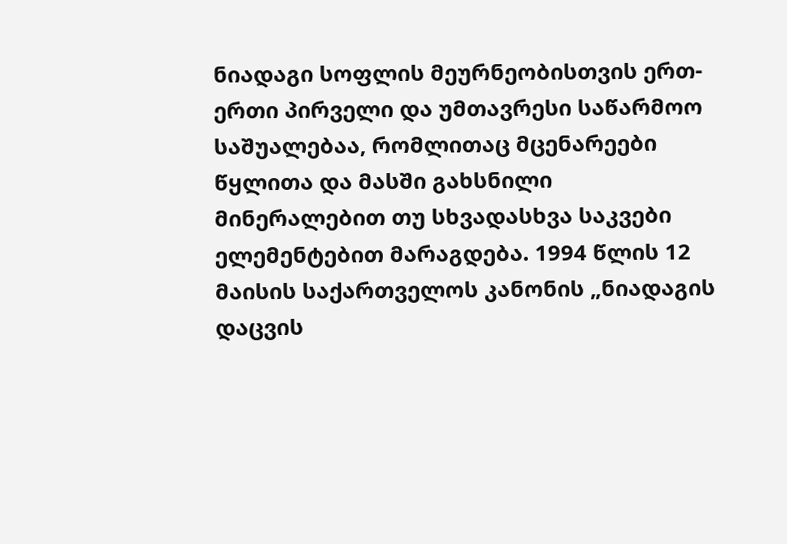ნიადაგი სოფლის მეურნეობისთვის ერთ-ერთი პირველი და უმთავრესი საწარმოო საშუალებაა, რომლითაც მცენარეები წყლითა და მასში გახსნილი მინერალებით თუ სხვადასხვა საკვები ელემენტებით მარაგდება. 1994 წლის 12 მაისის საქართველოს კანონის „ნიადაგის დაცვის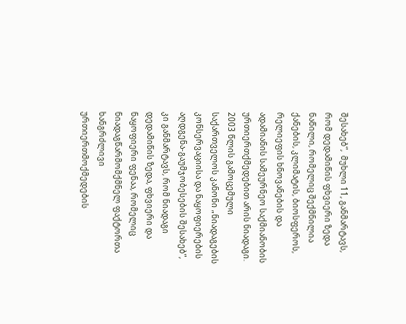შესახებ“,  მუხლი 11, განმარტავს, რომ დედამიწის ფხვიერი ზედა ნაწილი, რომელიც შექმნილია ქანების, კლიმატის, ბიოსფეროს, რელიეფის ხნოვანების და ადამიანის სამეურნეო საქმიანობის ურთიერთქმედებით არის ნიადაგი. 2003 წლის გამოცემული საქართველოს კანონი „ნიადაგების კონსერვაციისა და ნაყოფიერების აღდგენა-გაუმჯობესების შესახებ“, კი განმარტავს, რომ ნიადაგი დედამიწის ზედა, ფხვიერი და ნაყოფიერი ფენაა, რომელიც ნიადაგწარმომქმნელ ფაქტორთა ხანგრძლივი ურთიერთმოქმედების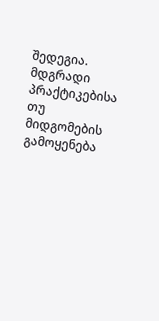შედეგია. მდგრადი პრაქტიკებისა თუ მიდგომების გამოყენება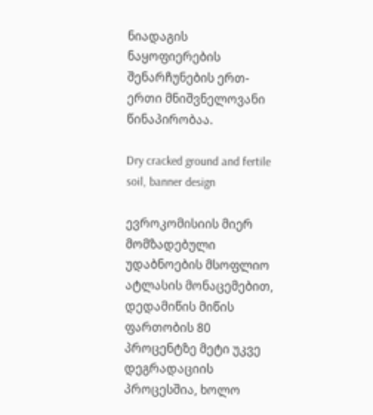ნიადაგის ნაყოფიერების შენარჩუნების ერთ-ერთი მნიშვნელოვანი წინაპირობაა.

Dry cracked ground and fertile soil, banner design

ევროკომისიის მიერ მომზადებული უდაბნოების მსოფლიო ატლასის მონაცემებით, დედამიწის მიწის ფართობის 80 პროცენტზე მეტი უკვე დეგრადაციის პროცესშია, ხოლო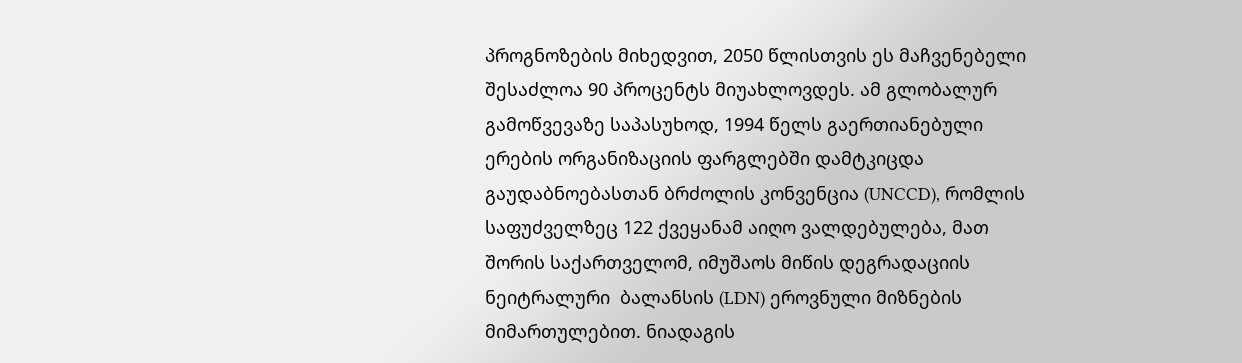პროგნოზების მიხედვით, 2050 წლისთვის ეს მაჩვენებელი შესაძლოა 90 პროცენტს მიუახლოვდეს. ამ გლობალურ გამოწვევაზე საპასუხოდ, 1994 წელს გაერთიანებული ერების ორგანიზაციის ფარგლებში დამტკიცდა გაუდაბნოებასთან ბრძოლის კონვენცია (UNCCD), რომლის საფუძველზეც 122 ქვეყანამ აიღო ვალდებულება, მათ შორის საქართველომ, იმუშაოს მიწის დეგრადაციის ნეიტრალური  ბალანსის (LDN) ეროვნული მიზნების მიმართულებით. ნიადაგის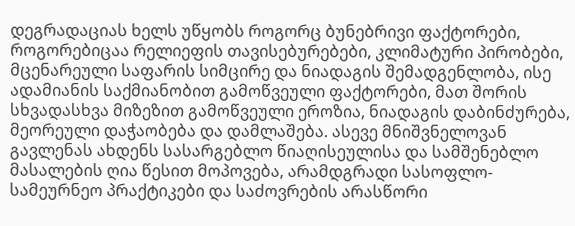დეგრადაციას ხელს უწყობს როგორც ბუნებრივი ფაქტორები, როგორებიცაა რელიეფის თავისებურებები, კლიმატური პირობები, მცენარეული საფარის სიმცირე და ნიადაგის შემადგენლობა, ისე ადამიანის საქმიანობით გამოწვეული ფაქტორები, მათ შორის სხვადასხვა მიზეზით გამოწვეული ეროზია, ნიადაგის დაბინძურება, მეორეული დაჭაობება და დამლაშება. ასევე მნიშვნელოვან გავლენას ახდენს სასარგებლო წიაღისეულისა და სამშენებლო მასალების ღია წესით მოპოვება, არამდგრადი სასოფლო-სამეურნეო პრაქტიკები და საძოვრების არასწორი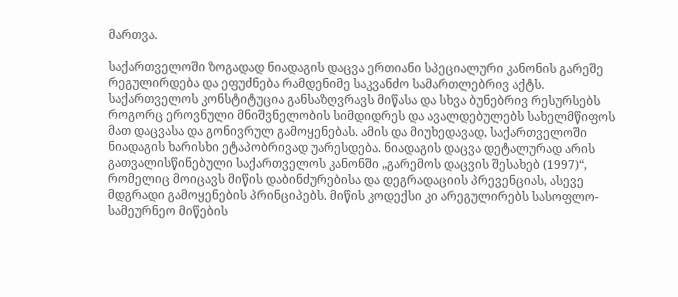მართვა.

საქართველოში ზოგადად ნიადაგის დაცვა ერთიანი სპეციალური კანონის გარეშე რეგულირდება და ეფუძნება რამდენიმე საკვანძო სამართლებრივ აქტს. საქართველოს კონსტიტუცია განსაზღვრავს მიწასა და სხვა ბუნებრივ რესურსებს როგორც ეროვნული მნიშვნელობის სიმდიდრეს და ავალდებულებს სახელმწიფოს მათ დაცვასა და გონივრულ გამოყენებას. ამის და მიუხედავად, საქართველოში ნიადაგის ხარისხი ეტაპობრივად უარესდება. ნიადაგის დაცვა დეტალურად არის გათვალისწინებული საქართველოს კანონში „გარემოს დაცვის შესახებ (1997)“, რომელიც მოიცავს მიწის დაბინძურებისა და დეგრადაციის პრევენციას, ასევე მდგრადი გამოყენების პრინციპებს. მიწის კოდექსი კი არეგულირებს სასოფლო-სამეურნეო მიწების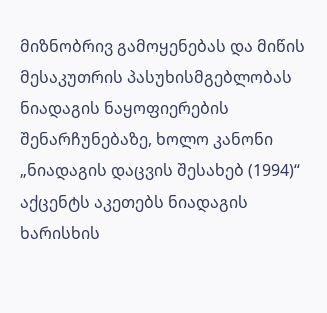მიზნობრივ გამოყენებას და მიწის მესაკუთრის პასუხისმგებლობას ნიადაგის ნაყოფიერების შენარჩუნებაზე, ხოლო კანონი „ნიადაგის დაცვის შესახებ (1994)“ აქცენტს აკეთებს ნიადაგის ხარისხის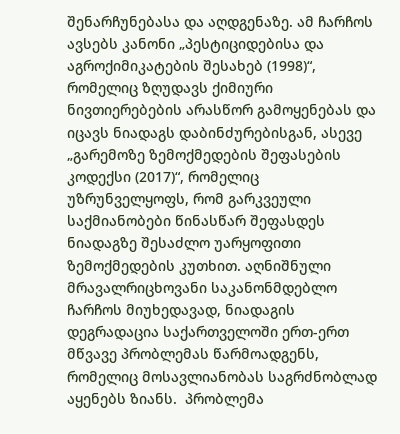შენარჩუნებასა და აღდგენაზე. ამ ჩარჩოს ავსებს კანონი „პესტიციდებისა და აგროქიმიკატების შესახებ (1998)“, რომელიც ზღუდავს ქიმიური ნივთიერებების არასწორ გამოყენებას და იცავს ნიადაგს დაბინძურებისგან, ასევე „გარემოზე ზემოქმედების შეფასების კოდექსი (2017)“, რომელიც უზრუნველყოფს, რომ გარკვეული საქმიანობები წინასწარ შეფასდეს ნიადაგზე შესაძლო უარყოფითი ზემოქმედების კუთხით. აღნიშნული მრავალრიცხოვანი საკანონმდებლო ჩარჩოს მიუხედავად, ნიადაგის დეგრადაცია საქართველოში ერთ-ერთ მწვავე პრობლემას წარმოადგენს, რომელიც მოსავლიანობას საგრძნობლად აყენებს ზიანს.  პრობლემა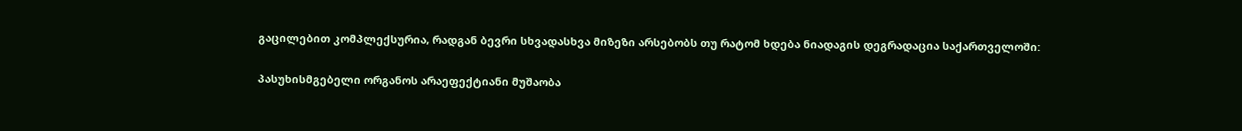გაცილებით კომპლექსურია, რადგან ბევრი სხვადასხვა მიზეზი არსებობს თუ რატომ ხდება ნიადაგის დეგრადაცია საქართველოში:

პასუხისმგებელი ორგანოს არაეფექტიანი მუშაობა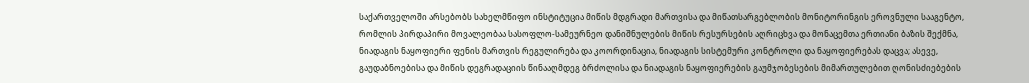საქართველოში არსებობს სახელმწიფო ინსტიტუცია მიწის მდგრადი მართვისა და მიწათსარგებლობის მონიტორინგის ეროვნული სააგენტო, რომლის პირდაპირი მოვალეობაა სასოფლო-სამეურნეო დანიშნულების მიწის რესურსების აღრიცხვა და მონაცემთა ერთიანი ბაზის შექმნა, ნიადაგის ნაყოფიერი ფენის მართვის რეგულირება და კოორდინაცია, ნიადაგის სისტემური კონტროლი და ნაყოფიერებას დაცვა; ასევე, გაუდაბნოებისა და მიწის დეგრადაციის წინააღმდეგ ბრძოლისა და ნიადაგის ნაყოფიერების გაუმჯობესების მიმართულებით ღონისძიებების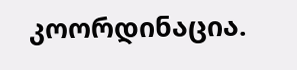კოორდინაცია.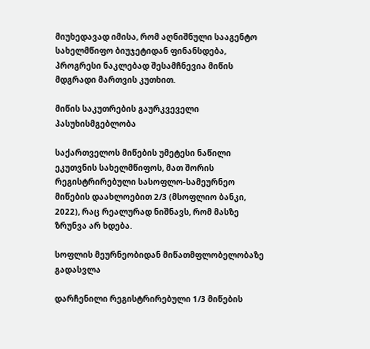მიუხედავად იმისა, რომ აღნიშნული სააგენტო სახელმწიფო ბიუჯეტიდან ფინანსდება, პროგრესი ნაკლებად შესამჩნევია მიწის მდგრადი მართვის კუთხით.

მიწის საკუთრების გაურკვეველი პასუხისმგებლობა

საქართველოს მიწების უმეტესი ნაწილი ეკუთვნის სახელმწიფოს, მათ შორის რეგისტრირებული სასოფლო-სამეურნეო მიწების დაახლოებით 2/3 (მსოფლიო ბანკი, 2022), რაც რეალურად ნიშნავს, რომ მასზე ზრუნვა არ ხდება.

სოფლის მეურნეობიდან მიწათმფლობელობაზე გადასვლა

დარჩენილი რეგისტრირებული 1/3 მიწების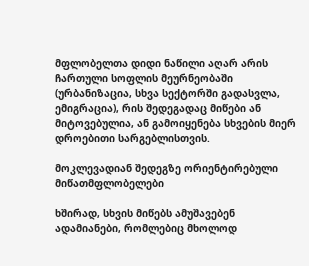მფლობელთა დიდი ნაწილი აღარ არის ჩართული სოფლის მეურნეობაში (ურბანიზაცია, სხვა სექტორში გადასვლა, ემიგრაცია), რის შედეგადაც მიწები ან მიტოვებულია, ან გამოიყენება სხვების მიერ დროებითი სარგებლისთვის.

მოკლევადიან შედეგზე ორიენტირებული მიწათმფლობელები

ხშირად, სხვის მიწებს ამუშავებენ ადამიანები, რომლებიც მხოლოდ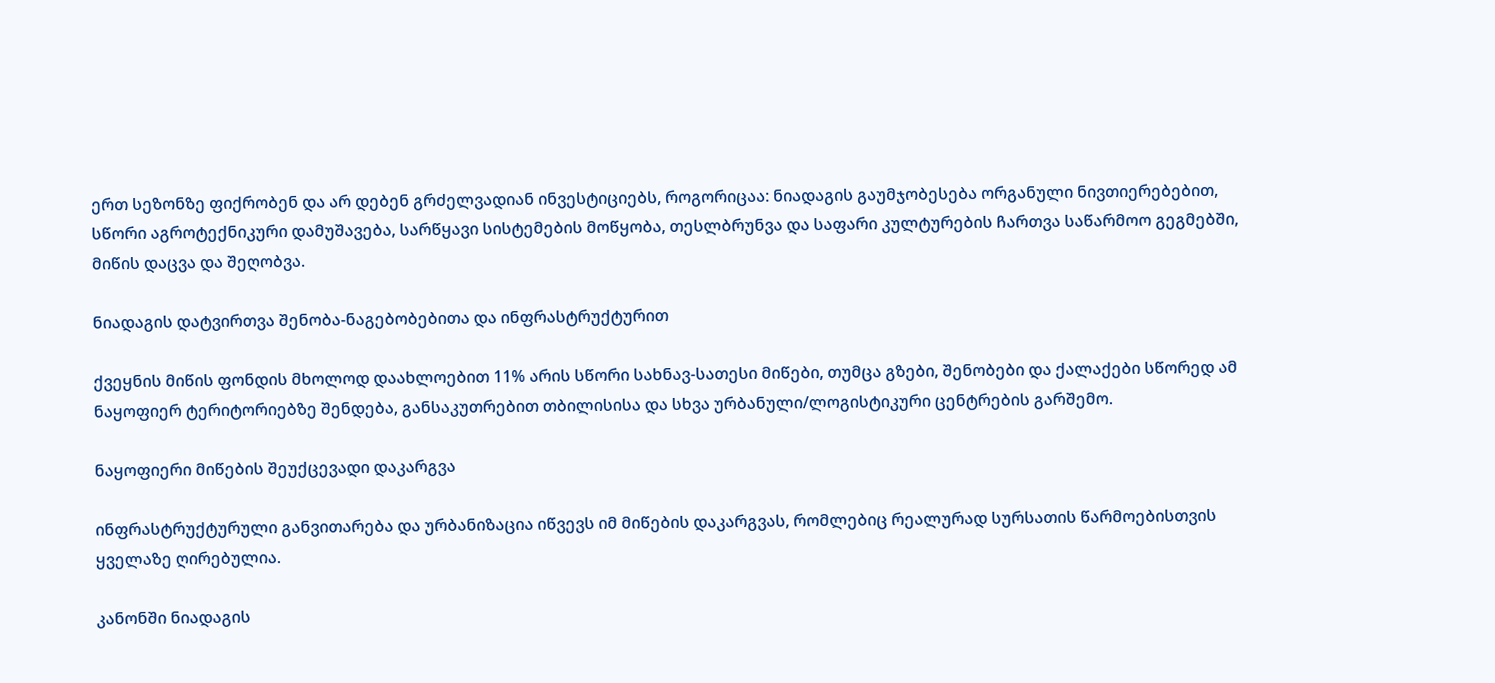ერთ სეზონზე ფიქრობენ და არ დებენ გრძელვადიან ინვესტიციებს, როგორიცაა: ნიადაგის გაუმჯობესება ორგანული ნივთიერებებით, სწორი აგროტექნიკური დამუშავება, სარწყავი სისტემების მოწყობა, თესლბრუნვა და საფარი კულტურების ჩართვა საწარმოო გეგმებში, მიწის დაცვა და შეღობვა.

ნიადაგის დატვირთვა შენობა-ნაგებობებითა და ინფრასტრუქტურით

ქვეყნის მიწის ფონდის მხოლოდ დაახლოებით 11% არის სწორი სახნავ-სათესი მიწები, თუმცა გზები, შენობები და ქალაქები სწორედ ამ ნაყოფიერ ტერიტორიებზე შენდება, განსაკუთრებით თბილისისა და სხვა ურბანული/ლოგისტიკური ცენტრების გარშემო.

ნაყოფიერი მიწების შეუქცევადი დაკარგვა

ინფრასტრუქტურული განვითარება და ურბანიზაცია იწვევს იმ მიწების დაკარგვას, რომლებიც რეალურად სურსათის წარმოებისთვის ყველაზე ღირებულია.

კანონში ნიადაგის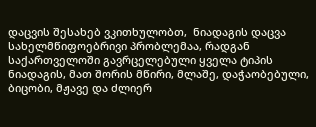დაცვის შესახებ ვკითხულობთ,  ნიადაგის დაცვა სახელმწიფოებრივი პრობლემაა, რადგან საქართველოში გავრცელებული ყველა ტიპის ნიადაგის, მათ შორის მწირი, მლაშე, დაჭაობებული, ბიცობი, მჟავე და ძლიერ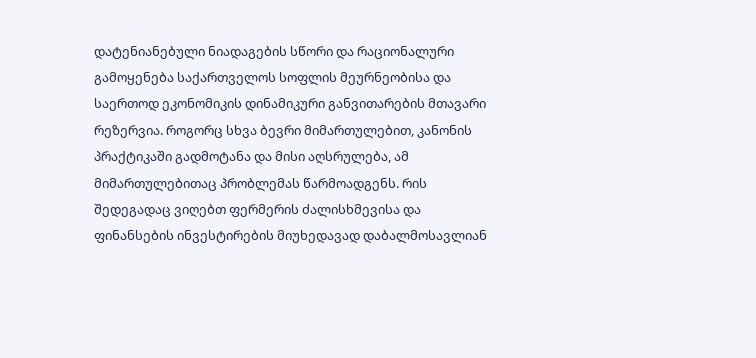დატენიანებული ნიადაგების სწორი და რაციონალური გამოყენება საქართველოს სოფლის მეურნეობისა და საერთოდ ეკონომიკის დინამიკური განვითარების მთავარი რეზერვია. როგორც სხვა ბევრი მიმართულებით, კანონის პრაქტიკაში გადმოტანა და მისი აღსრულება, ამ მიმართულებითაც პრობლემას წარმოადგენს. რის შედეგადაც ვიღებთ ფერმერის ძალისხმევისა და ფინანსების ინვესტირების მიუხედავად დაბალმოსავლიან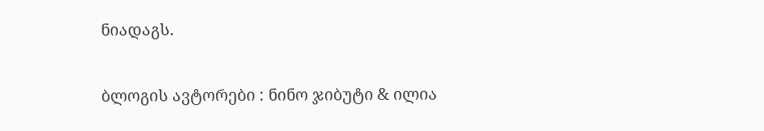ნიადაგს.

ბლოგის ავტორები : ნინო ჯიბუტი & ილია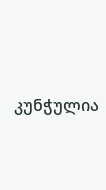კუნჭულია